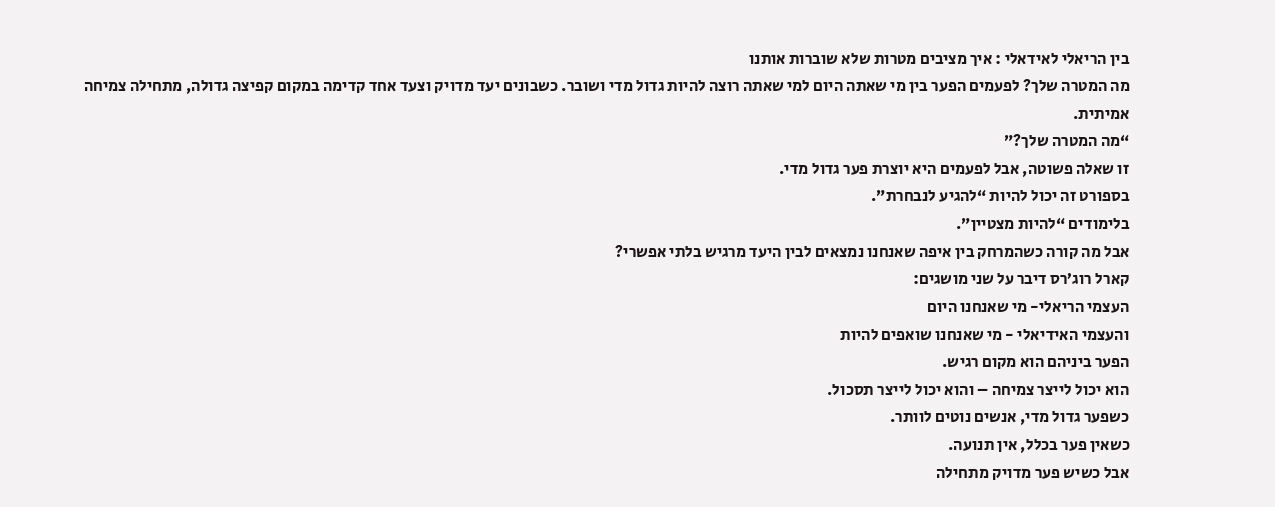בין הריאלי לאידאלי : איך מציבים מטרות שלא שוברות אותנו
מה המטרה שלך? לפעמים הפער בין מי שאתה היום למי שאתה רוצה להיות גדול מדי ושובר. כשבונים יעד מדויק וצעד אחד קדימה במקום קפיצה גדולה, מתחילה צמיחה אמיתית.
“מה המטרה שלך?”
זו שאלה פשוטה, אבל לפעמים היא יוצרת פער גדול מדי.
בספורט זה יכול להיות “להגיע לנבחרת”.
בלימודים “להיות מצטיין”.
אבל מה קורה כשהמרחק בין איפה שאנחנו נמצאים לבין היעד מרגיש בלתי אפשרי?
קארל רוג’רס דיבר על שני מושגים:
העצמי הריאלי- מי שאנחנו היום
והעצמי האידיאלי - מי שאנחנו שואפים להיות
הפער ביניהם הוא מקום רגיש.
הוא יכול לייצר צמיחה – והוא יכול לייצר תסכול.
כשפער גדול מדי, אנשים נוטים לוותר.
כשאין פער בכלל, אין תנועה.
אבל כשיש פער מדויק מתחילה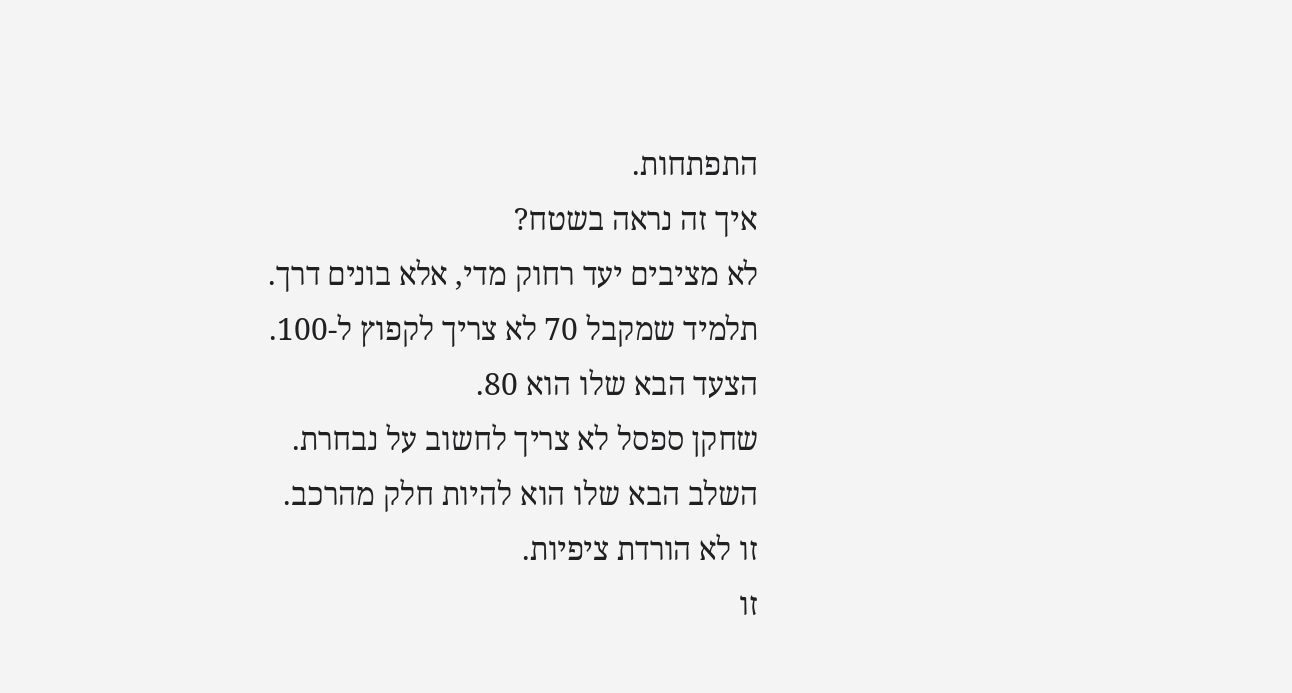התפתחות.
איך זה נראה בשטח?
לא מציבים יעד רחוק מדי, אלא בונים דרך.
תלמיד שמקבל 70 לא צריך לקפוץ ל-100.
הצעד הבא שלו הוא 80.
שחקן ספסל לא צריך לחשוב על נבחרת.
השלב הבא שלו הוא להיות חלק מהרכב.
זו לא הורדת ציפיות.
זו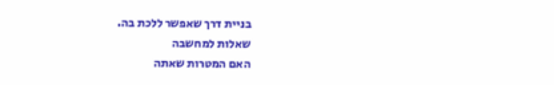בניית דרך שאפשר ללכת בה.
שאלות למחשבה
האם המטרות שאתה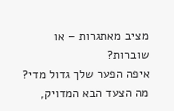מציב מאתגרות – או שוברות?
איפה הפער שלך גדול מדי?
מה הצעד הבא המדויק,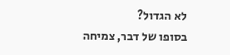לא הגדול?
בסופו של דבר, צמיחה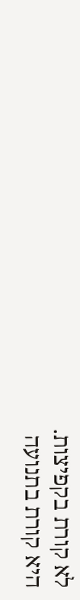לא קורת בקפיצות.
היא קורת בתנועה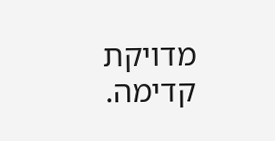מדויקת קדימה.